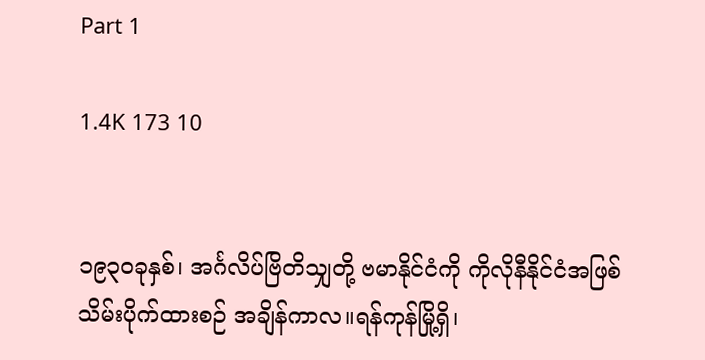Part 1

1.4K 173 10


၁၉၃၀ခုနှစ်၊ အင်္ဂလိပ်ဗြိတိသျှတို့ ဗမာနိုင်ငံကို ကိုလိုနီနိုင်ငံအဖြစ် သိမ်းပိုက်ထားစဉ် အချိန်ကာလ။ရန်ကုန်မြို့ရှိ၊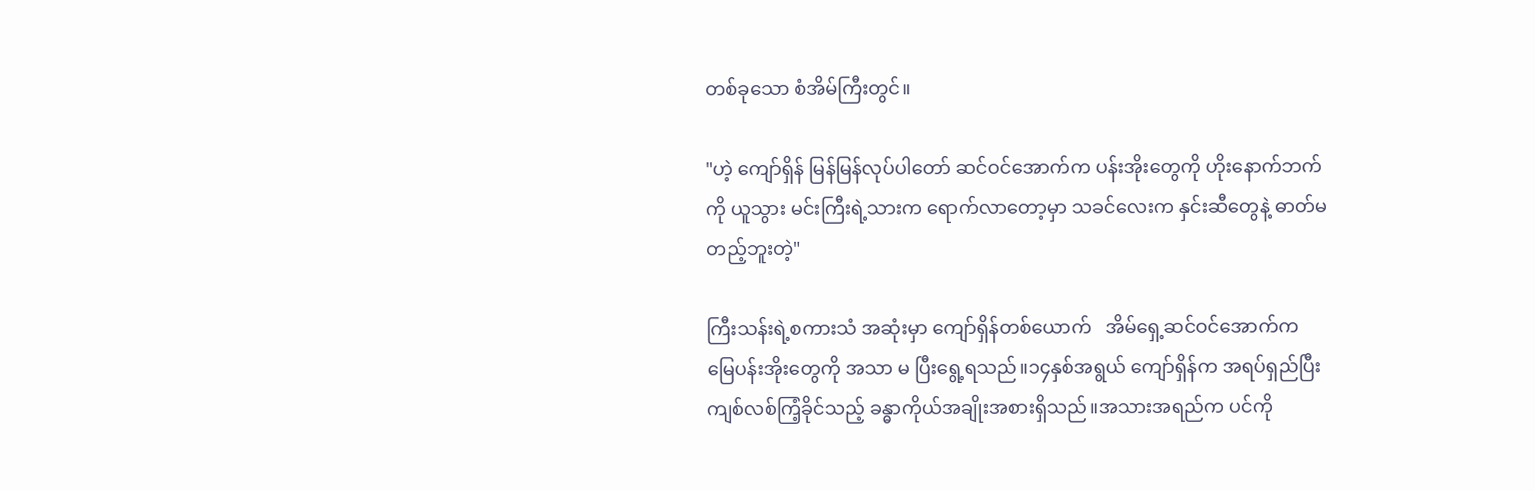တစ်ခုသော စံအိမ်ကြီးတွင်။

"ဟဲ့ ကျော်ရှိန် မြန်မြန်လုပ်ပါတော် ဆင်ဝင်အောက်က ပန်းအိုးတွေကို ဟိုးနောက်ဘက်ကို ယူသွား မင်းကြီးရဲ့သားက ရောက်လာတော့မှာ သခင်လေးက နှင်းဆီတွေနဲ့ ဓာတ်မတည့်ဘူးတဲ့"

ကြီးသန်းရဲ့စကားသံ အဆုံးမှာ ကျော်ရှိန်တစ်ယောက်   အိမ်ရှေ့ဆင်ဝင်အောက်က မြေပန်းအိုးတွေကို အသာ မ ပြီးရွေ့ရသည်။၁၄နှစ်အရွယ် ကျော်ရှိန်က အရပ်ရှည်ပြီး ကျစ်လစ်ကြံ့ခိုင်သည့် ခန္ဓာကိုယ်အချိုးအစားရှိသည်။အသားအရည်က ပင်ကို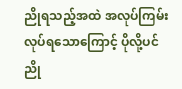ညိုရသည့်အထဲ အလုပ်ကြမ်းလုပ်ရသောကြောင့် ပိုလို့ပင် ညို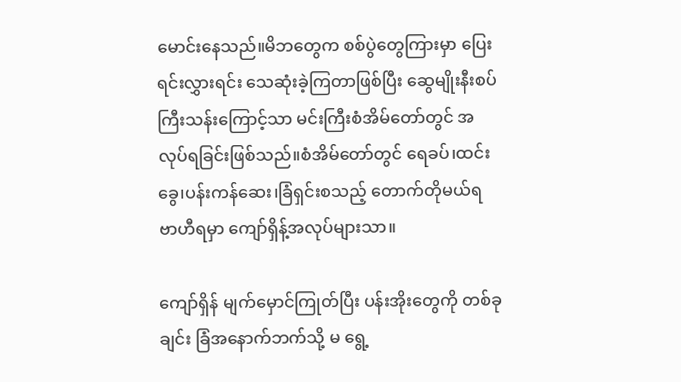မောင်းနေသည်။မိဘတွေက စစ်ပွဲတွေကြားမှာ ပြေးရင်းလွှားရင်း သေဆုံးခဲ့ကြတာဖြစ်ပြီး ဆွေမျိုးနီးစပ် ကြီးသန်းကြောင့်သာ မင်းကြီးစံအိမ်တော်တွင် အလုပ်ရခြင်းဖြစ်သည်။စံအိမ်‌တော်တွင် ရေခပ်၊ထင်းခွေ၊ပန်းကန်ဆေး၊ခြံရှင်းစသည့် တောက်တိုမယ်ရ ဗာဟီရမှာ ကျော်ရှိန့်အလုပ်များသာ။

ကျော်ရှိန် မျက်မှောင်ကြုတ်ပြီး ပန်းအိုးတွေကို တစ်ခုချင်း ခြံအနောက်ဘက်သို့ မ ရွေ့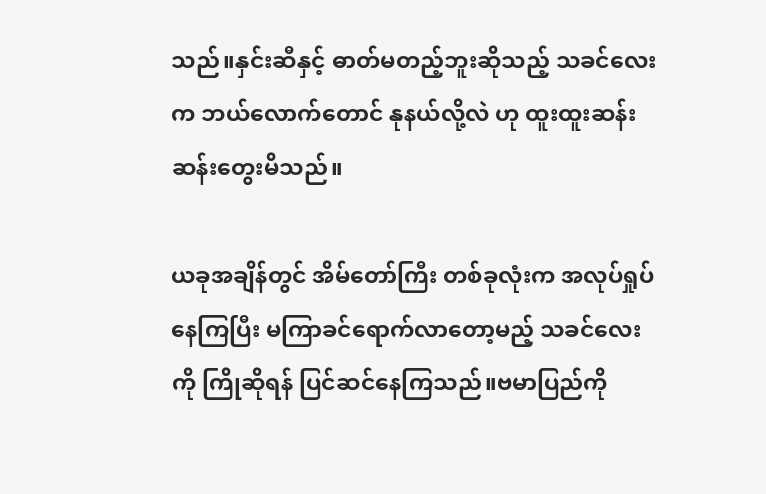သည်။နှင်းဆီနှင့် ဓာတ်မတည့်ဘူးဆိုသည့် သခင်လေးက ဘယ်လောက်တောင် နုနယ်လို့လဲ ဟု ထူးထူးဆန်းဆန်းတွေးမိသည်။

ယခုအချိန်တွင် အိမ်တော်ကြီး တစ်ခုလုံးက အလုပ်ရှုပ်နေကြပြီး မကြာခင်ရောက်လာတော့မည့် သခင်လေးကို ကြိုဆိုရန် ပြင်ဆင်နေကြသည်။ဗမာပြည်ကို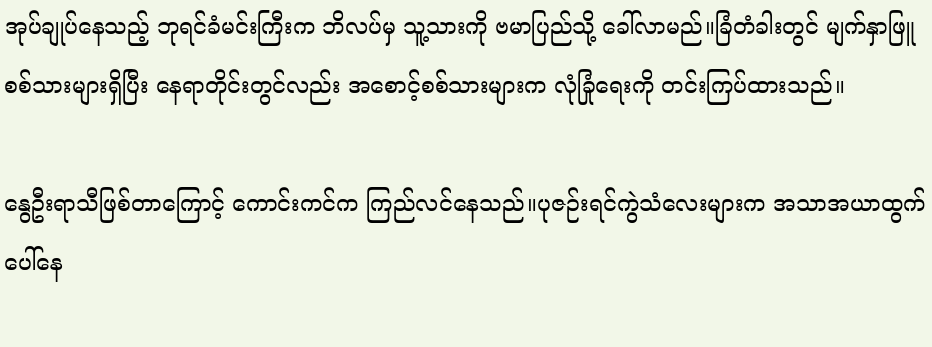အုပ်ချုပ်နေသည့် ဘုရင်ခံမင်းကြီးက ဘိလပ်မှ သူ့သားကို ဗမာပြည်သို့ ခေါ်လာမည်။ခြံတံခါးတွင် မျက်နှာဖြူစစ်သားများရှိပြီး နေရာတိုင်းတွင်လည်း အစောင့်စစ်သားများက လုံခြုံရေးကို တင်းကြပ်ထားသည်။

နွေဦးရာသီဖြစ်တာကြောင့် ကောင်းကင်က ကြည်လင်နေသည်။ပုဇဉ်းရင်ကွဲသံလေးများက အသာအယာထွက်ပေါ်နေ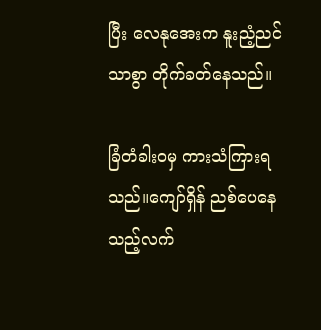ပြီး လေနုအေးက နူးညံ့ညင်သာစွာ တိုက်ခတ်နေသည်။

ခြံတံခါးဝမှ ကားသံကြားရသည်။ကျော်ရှိန် ညစ်ပေနေသည့်လက်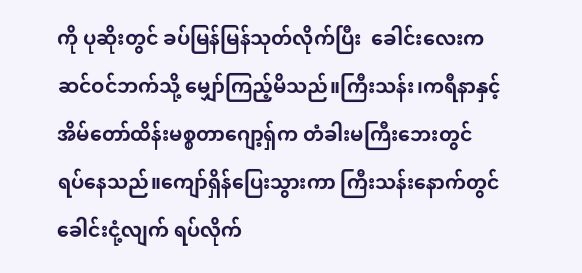ကို ပုဆိုးတွင် ခပ်မြန်မြန်သုတ်လိုက်ပြီး  ခေါင်းလေးက ဆင်ဝင်ဘက်သို့ မျှော်ကြည့်မိသည်။ကြီးသန်း၊ကရီနာနှင့် အိမ်တော်ထိန်းမစ္စတာဂျော့ရှ်က တံခါးမကြီးဘေးတွင် ရပ်နေသည်။ကျော်ရှိန်ပြေးသွားကာ ကြီးသန်းနောက်တွင် ခေါင်းငုံ့လျက် ရပ်လိုက်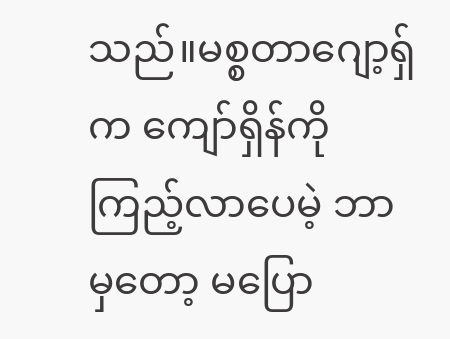သည်။မစ္စတာဂျော့ရှ်က ကျော်ရှိန်ကို ကြည့်လာပေမဲ့ ဘာမှတော့ မပြော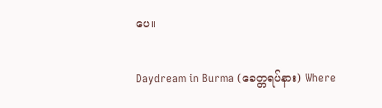ပေ။

Daydream in Burma (ခေတ္တရပ်နား) Where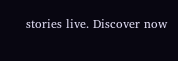stories live. Discover now